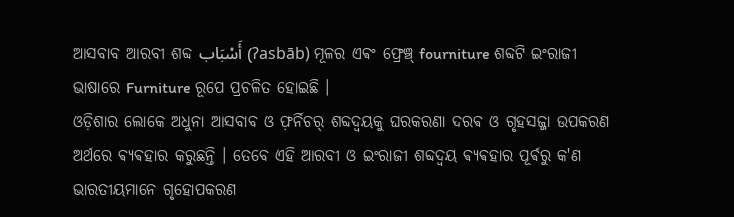ଆସବାବ ଆରବୀ ଶବ୍ଦ أَسْبَاب (ʔasbāb) ମୂଳର ଏଵଂ ଫ୍ରେଞ୍ଚ୍ fourniture ଶବ୍ଦଟି ଇଂରାଜୀ ଭାଷାରେ Furniture ରୂପେ ପ୍ରଚଳିତ ହୋଇଛି ।
ଓଡ଼ିଶାର ଲୋକେ ଅଧୁନା ଆସବାବ ଓ ଫ଼ର୍ନିଚର୍ ଶବ୍ଦଦ୍ଵୟକୁ ଘରକରଣା ଦରଵ ଓ ଗୃହସଜ୍ଜା ଉପକରଣ ଅର୍ଥରେ ଵ୍ୟଵହାର କରୁଛନ୍ତି । ତେବେ ଏହି ଆରବୀ ଓ ଇଂରାଜୀ ଶବ୍ଦଦ୍ଵୟ ଵ୍ୟଵହାର ପୂର୍ଵରୁ କ'ଣ ଭାରତୀୟମାନେ ଗୃହୋପକରଣ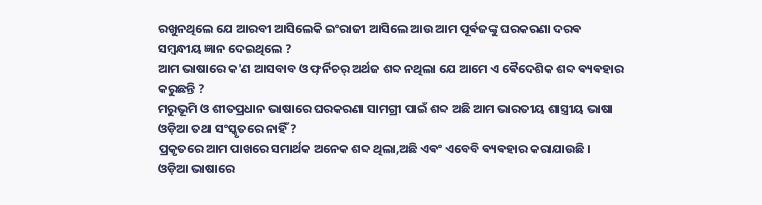ରଖୁନଥିଲେ ଯେ ଆରବୀ ଆସିଲେକି ଇଂରାଜୀ ଆସିଲେ ଆଉ ଆମ ପୂର୍ଵଜଙ୍କୁ ଘରକରଣା ଦରଵ ସମ୍ବନ୍ଧୀୟ ଜ୍ଞାନ ଦେଇଥିଲେ ?
ଆମ ଭାଷାରେ କ'ଣ ଆସବାବ ଓ ଫ଼ର୍ନିଚର୍ ଅର୍ଥଜ ଶବ୍ଦ ନଥିଲା ଯେ ଆମେ ଏ ଵୈଦେଶିକ ଶବ୍ଦ ଵ୍ୟଵହାର କରୁଛନ୍ତି ?
ମରୁଭୂମି ଓ ଶୀତପ୍ରଧାନ ଭାଷାରେ ଘରକରଣା ସାମଗ୍ରୀ ପାଇଁ ଶବ୍ଦ ଅଛି ଆମ ଭାରତୀୟ ଶାସ୍ତ୍ରୀୟ ଭାଷା ଓଡ଼ିଆ ତଥା ସଂସ୍କୃତରେ ନାହିଁ ?
ପ୍ରକୃତରେ ଆମ ପାଖରେ ସମାର୍ଥକ ଅନେକ ଶବ୍ଦ ଥିଲା,ଅଛି ଏଵଂ ଏବେବି ଵ୍ୟଵହାର କରାଯାଉଛି ।
ଓଡ଼ିଆ ଭାଷାରେ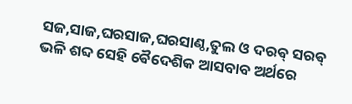ସଜ,ସାଜ,ଘରସାଜ,ଘରସାଣ୍ଠ,ତୁଲ ଓ ଦରଵ୍ ସରଵ୍ ଭଳି ଶବ୍ଦ ସେହି ଵୈଦେଶିକ ଆସବାବ ଅର୍ଥରେ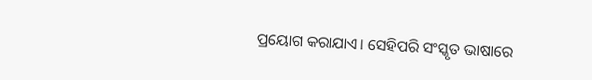ପ୍ରୟୋଗ କରାଯାଏ। ସେହିପରି ସଂସ୍କୃତ ଭାଷାରେ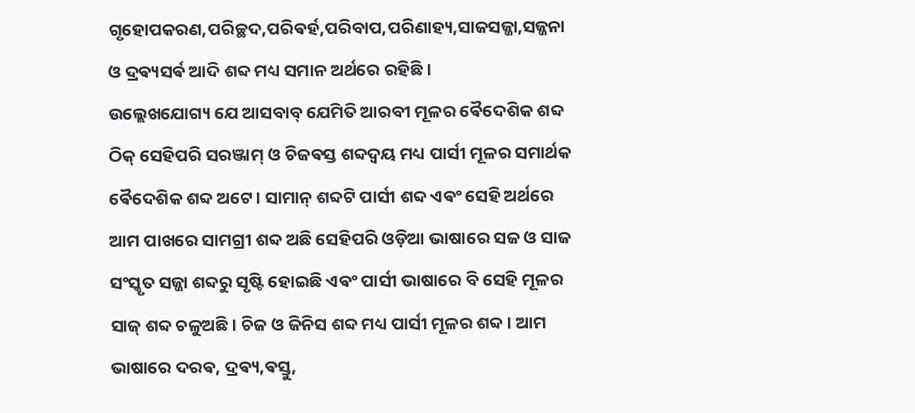ଗୃହୋପକରଣ,ପରିଚ୍ଛଦ,ପରିଵର୍ହ,ପରିବାପ,ପରିଣାହ୍ୟ,ସାଜସଜ୍ଜା,ସଜ୍ଜନା ଓ ଦ୍ରଵ୍ୟସର୍ଵ ଆଦି ଶବ୍ଦ ମଧ୍ୟ ସମାନ ଅର୍ଥରେ ରହିଛି ।
ଉଲ୍ଲେଖଯୋଗ୍ୟ ଯେ ଆସବାବ୍ ଯେମିତି ଆରବୀ ମୂଳର ଵୈଦେଶିକ ଶବ୍ଦ ଠିକ୍ ସେହିପରି ସରଞ୍ଜାମ୍ ଓ ଚିଜଵସ୍ତ ଶବ୍ଦଦ୍ଵୟ ମଧ୍ୟ ପାର୍ସୀ ମୂଳର ସମାର୍ଥକ ଵୈଦେଶିକ ଶବ୍ଦ ଅଟେ । ସାମାନ୍ ଶବ୍ଦଟି ପାର୍ସୀ ଶବ୍ଦ ଏଵଂ ସେହି ଅର୍ଥରେ ଆମ ପାଖରେ ସାମଗ୍ରୀ ଶବ୍ଦ ଅଛି ସେହିପରି ଓଡ଼ିଆ ଭାଷାରେ ସଜ ଓ ସାଜ ସଂସ୍କୃତ ସଜ୍ଜା ଶବ୍ଦରୁ ସୃଷ୍ଟି ହୋଇଛି ଏଵଂ ପାର୍ସୀ ଭାଷାରେ ବି ସେହି ମୂଳର ସାଜ୍ ଶବ୍ଦ ଚଳୁଅଛି। ଚିଜ ଓ ଜିନିସ ଶବ୍ଦ ମଧ୍ୟ ପାର୍ସୀ ମୂଳର ଶବ୍ଦ । ଆମ ଭାଷାରେ ଦରଵ, ଦ୍ରଵ୍ୟ,ଵସ୍ତୁ,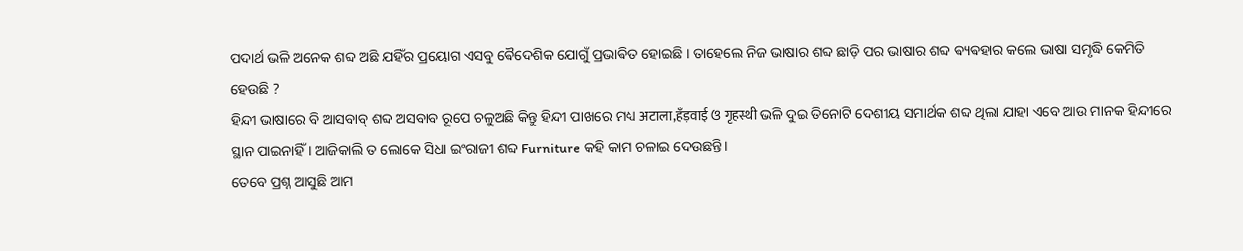ପଦାର୍ଥ ଭଳି ଅନେକ ଶବ୍ଦ ଅଛି ଯହିଁର ପ୍ରୟୋଗ ଏସବୁ ଵୈଦେଶିକ ଯୋଗୁଁ ପ୍ରଭାଵିତ ହୋଇଛି । ତାହେଲେ ନିଜ ଭାଷାର ଶବ୍ଦ ଛାଡ଼ି ପର ଭାଷାର ଶବ୍ଦ ଵ୍ୟଵହାର କଲେ ଭାଷା ସମୃଦ୍ଧି କେମିତି ହେଉଛି ?
ହିନ୍ଦୀ ଭାଷାରେ ବି ଆସବାବ୍ ଶବ୍ଦ ଅସବାବ ରୂପେ ଚଳୁଅଛି କିନ୍ତୁ ହିନ୍ଦୀ ପାଖରେ ମଧ୍ୟ अटाला,हँड़वाई ଓ गृहस्थी ଭଳି ଦୁଇ ତିନୋଟି ଦେଶୀୟ ସମାର୍ଥକ ଶବ୍ଦ ଥିଲା ଯାହା ଏବେ ଆଉ ମାନକ ହିନ୍ଦୀରେ ସ୍ଥାନ ପାଇନାହିଁ । ଆଜିକାଲି ତ ଲୋକେ ସିଧା ଇଂରାଜୀ ଶବ୍ଦ Furniture କହି କାମ ଚଳାଇ ଦେଉଛନ୍ତି।
ତେବେ ପ୍ରଶ୍ନ ଆସୁଛି ଆମ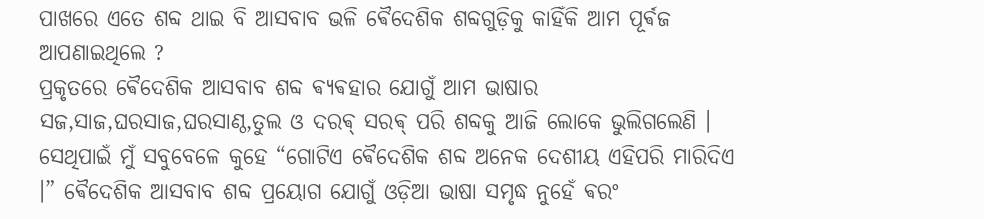ପାଖରେ ଏତେ ଶବ୍ଦ ଥାଇ ବି ଆସବାବ ଭଳି ଵୈଦେଶିକ ଶବ୍ଦଗୁଡ଼ିକୁ କାହିଁକି ଆମ ପୂର୍ଵଜ ଆପଣାଇଥିଲେ ?
ପ୍ରକୃତରେ ଵୈଦେଶିକ ଆସବାବ ଶବ୍ଦ ଵ୍ୟଵହାର ଯୋଗୁଁ ଆମ ଭାଷାର ସଜ,ସାଜ,ଘରସାଜ,ଘରସାଣ୍ଠ,ତୁଲ ଓ ଦରଵ୍ ସରଵ୍ ପରି ଶବ୍ଦକୁ ଆଜି ଲୋକେ ଭୁଲିଗଲେଣି । ସେଥିପାଇଁ ମୁଁ ସବୁବେଳେ କୁହେ “ଗୋଟିଏ ଵୈଦେଶିକ ଶବ୍ଦ ଅନେକ ଦେଶୀୟ ଏହିପରି ମାରିଦିଏ ।” ଵୈଦେଶିକ ଆସବାବ ଶବ୍ଦ ପ୍ରୟୋଗ ଯୋଗୁଁ ଓଡ଼ିଆ ଭାଷା ସମୃଦ୍ଧ ନୁହେଁ ଵରଂ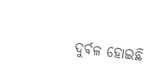ଦୁର୍ଵଳ ହୋଇଛି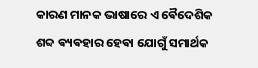କାରଣ ମାନକ ଭାଷାରେ ଏ ଵୈଦେଶିକ ଶବ୍ଦ ଵ୍ୟଵହାର ହେଵା ଯୋଗୁଁ ସମାର୍ଥକ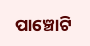ପାଞ୍ଚୋଟି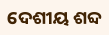ଦେଶୀୟ ଶବ୍ଦ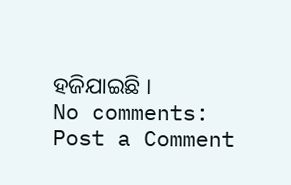ହଜିଯାଇଛି ।
No comments:
Post a Comment